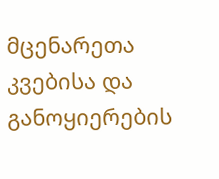მცენარეთა კვებისა და განოყიერების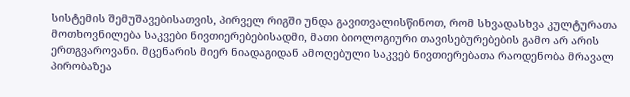სისტემის შემუშავებისათვის, პირველ რიგში უნდა გავითვალისწინოთ, რომ სხვადასხვა კულტურათა მოთხოვნილება საკვები ნივთიერებებისადმი, მათი ბიოლოგიური თავისებურებების გამო არ არის ერთგვაროვანი. მცენარის მიერ ნიადაგიდან ამოღებული საკვებ ნივთიერებათა რაოდენობა მრავალ პირობაზეა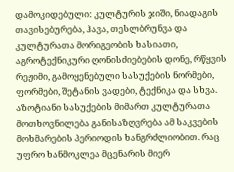დამოკიდებული: კულტურის ჯიში, ნიადაგის თავისებურება, ჰავა, თესლბრუნვა და კულტურათა მორიგეობის ხასიათი, აგროტექნიკური ღონისძიებების დონე, რწყვის რეჟიმი, გამოყენებული სასუქების ნორმები, ფორმები, შეტანის ვადები, ტექნიკა და სხვა.
აზოტიანი სასუქების მიმართ კულტურათა მოთხოვნილება განისაზღვრება ამ საკვების მოხმარების პერიოდის ხანგრძლიობით. რაც უფრო ხანმოკლეა მცენარის მიერ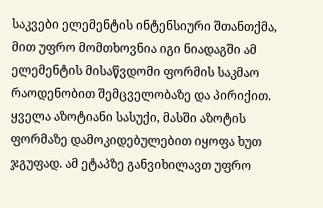საკვები ელემენტის ინტენსიური შთანთქმა, მით უფრო მომთხოვნია იგი ნიადაგში ამ ელემენტის მისაწვდომი ფორმის საკმაო რაოდენობით შემცველობაზე და პირიქით.
ყველა აზოტიანი სასუქი, მასში აზოტის ფორმაზე დამოკიდებულებით იყოფა ხუთ ჯგუფად. ამ ეტაპზე განვიხილავთ უფრო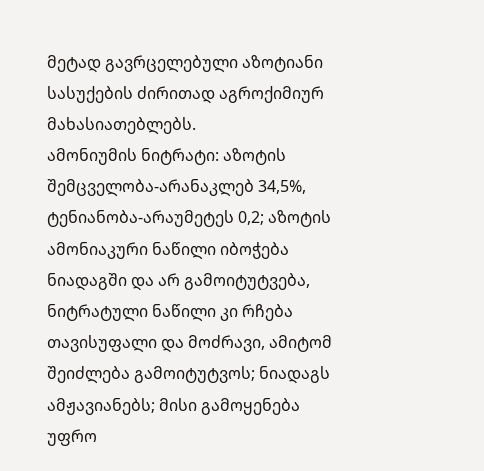მეტად გავრცელებული აზოტიანი სასუქების ძირითად აგროქიმიურ მახასიათებლებს.
ამონიუმის ნიტრატი: აზოტის შემცველობა-არანაკლებ 34,5%, ტენიანობა-არაუმეტეს 0,2; აზოტის ამონიაკური ნაწილი იბოჭება ნიადაგში და არ გამოიტუტვება, ნიტრატული ნაწილი კი რჩება თავისუფალი და მოძრავი, ამიტომ შეიძლება გამოიტუტვოს; ნიადაგს ამჟავიანებს; მისი გამოყენება უფრო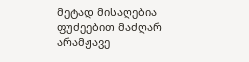მეტად მისაღებია ფუძეებით მაძღარ არამჟავე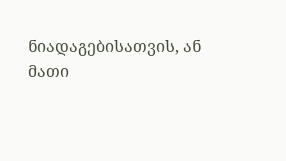ნიადაგებისათვის, ან მათი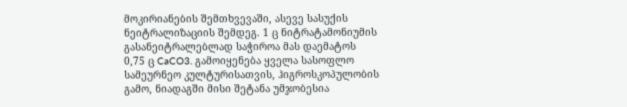მოკირიანების შემთხვევაში, ასევე სასუქის ნეიტრალიზაციის შემდეგ. 1 ც ნიტრატამონიუმის გასანეიტრალებლად საჭიროა მას დაემატოს 0,75 ც CaCO3. გამოიყენება ყველა სასოფლო სამეურნეო კულტურისათვის, ჰიგროსკოპულობის გამო, ნიადაგში მისი შეტანა უმჯობესია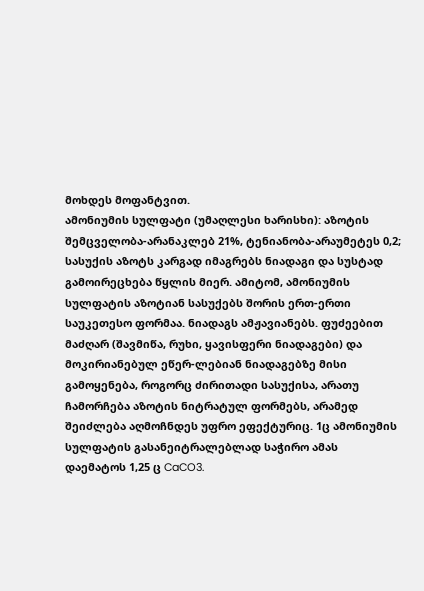მოხდეს მოფანტვით.
ამონიუმის სულფატი (უმაღლესი ხარისხი): აზოტის შემცველობა-არანაკლებ 21%, ტენიანობა-არაუმეტეს 0,2; სასუქის აზოტს კარგად იმაგრებს ნიადაგი და სუსტად გამოირეცხება წყლის მიერ. ამიტომ, ამონიუმის სულფატის აზოტიან სასუქებს შორის ერთ-ერთი საუკეთესო ფორმაა. ნიადაგს ამჟავიანებს. ფუძეებით მაძღარ (შავმიწა, რუხი, ყავისფერი ნიადაგები) და მოკირიანებულ ეწერ-ლებიან ნიადაგებზე მისი გამოყენება, როგორც ძირითადი სასუქისა, არათუ ჩამორჩება აზოტის ნიტრატულ ფორმებს, არამედ შეიძლება აღმოჩნდეს უფრო ეფექტურიც. 1ც ამონიუმის სულფატის გასანეიტრალებლად საჭირო ამას დაემატოს 1,25 ც CaCO3.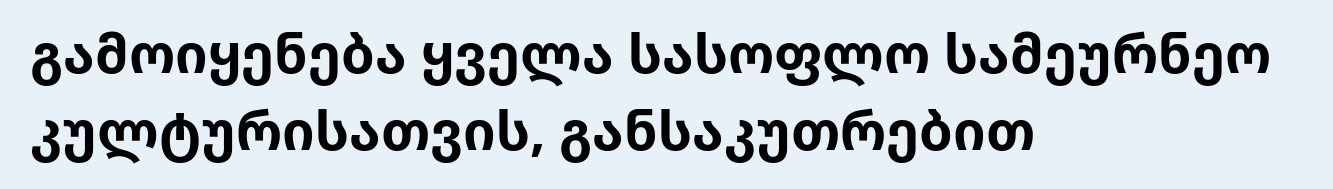გამოიყენება ყველა სასოფლო სამეურნეო კულტურისათვის, განსაკუთრებით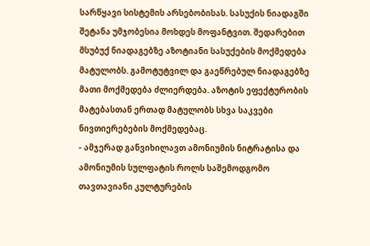სარწყავი სისტემის არსებობისას. სასუქის ნიადაგში შეტანა უმჯობესია მოხდეს მოფანტვით. შედარებით მსუბუქ ნიადაგებზე აზოტიანი სასუქების მოქმედება მატულობს. გამოტუტვილ და გაეწრებულ ნიადაგებზე მათი მოქმედება ძლიერდება. აზოტის ეფექტურობის მატებასთან ერთად მატულობს სხვა საკვები ნივთიერებების მოქმედებაც.
- ამჯერად განვიხილავთ ამონიუმის ნიტრატისა და ამონიუმის სულფატის როლს საშემოდგომო თავთავიანი კულტურების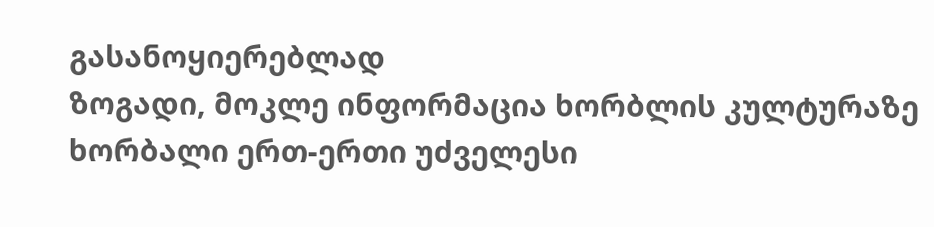გასანოყიერებლად
ზოგადი, მოკლე ინფორმაცია ხორბლის კულტურაზე
ხორბალი ერთ-ერთი უძველესი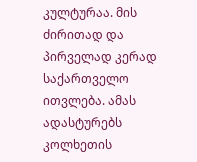კულტურაა. მის ძირითად და პირველად კერად საქართველო ითვლება. ამას ადასტურებს კოლხეთის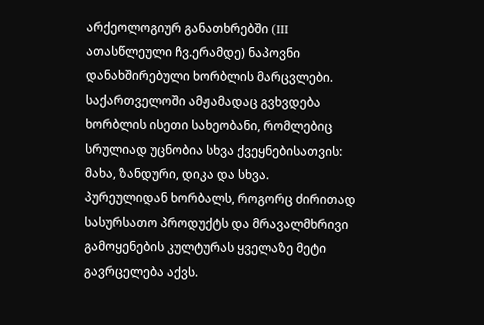არქეოლოგიურ განათხრებში (III ათასწლეული ჩვ.ერამდე) ნაპოვნი დანახშირებული ხორბლის მარცვლები. საქართველოში ამჟამადაც გვხვდება ხორბლის ისეთი სახეობანი, რომლებიც სრულიად უცნობია სხვა ქვეყნებისათვის: მახა, ზანდური, დიკა და სხვა.
პურეულიდან ხორბალს, როგორც ძირითად სასურსათო პროდუქტს და მრავალმხრივი გამოყენების კულტურას ყველაზე მეტი გავრცელება აქვს.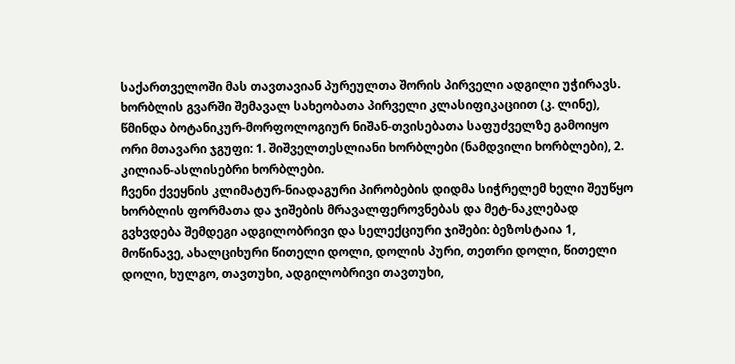საქართველოში მას თავთავიან პურეულთა შორის პირველი ადგილი უჭირავს.
ხორბლის გვარში შემავალ სახეობათა პირველი კლასიფიკაციით (კ. ლინე), წმინდა ბოტანიკურ-მორფოლოგიურ ნიშან-თვისებათა საფუძველზე გამოიყო ორი მთავარი ჯგუფი: 1. შიშველთესლიანი ხორბლები (ნამდვილი ხორბლები), 2. კილიან-ასლისებრი ხორბლები.
ჩვენი ქვეყნის კლიმატურ-ნიადაგური პირობების დიდმა სიჭრელემ ხელი შეუწყო ხორბლის ფორმათა და ჯიშების მრავალფეროვნებას და მეტ-ნაკლებად გვხვდება შემდეგი ადგილობრივი და სელექციური ჯიშები: ბეზოსტაია 1, მოწინავე, ახალციხური წითელი დოლი, დოლის პური, თეთრი დოლი, წითელი დოლი, ხულგო, თავთუხი, ადგილობრივი თავთუხი,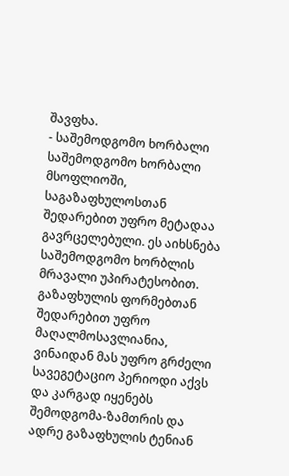შავფხა.
- საშემოდგომო ხორბალი
საშემოდგომო ხორბალი მსოფლიოში, საგაზაფხულოსთან შედარებით უფრო მეტადაა გავრცელებული. ეს აიხსნება საშემოდგომო ხორბლის მრავალი უპირატესობით. გაზაფხულის ფორმებთან შედარებით უფრო მაღალმოსავლიანია, ვინაიდან მას უფრო გრძელი სავეგეტაციო პერიოდი აქვს და კარგად იყენებს შემოდგომა-ზამთრის და ადრე გაზაფხულის ტენიან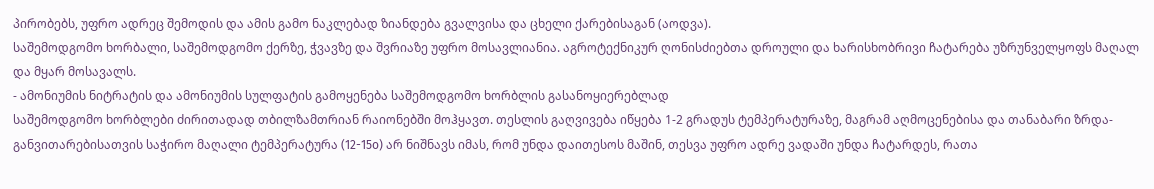პირობებს, უფრო ადრეც შემოდის და ამის გამო ნაკლებად ზიანდება გვალვისა და ცხელი ქარებისაგან (აოდვა).
საშემოდგომო ხორბალი, საშემოდგომო ქერზე, ჭვავზე და შვრიაზე უფრო მოსავლიანია. აგროტექნიკურ ღონისძიებთა დროული და ხარისხობრივი ჩატარება უზრუნველყოფს მაღალ და მყარ მოსავალს.
- ამონიუმის ნიტრატის და ამონიუმის სულფატის გამოყენება საშემოდგომო ხორბლის გასანოყიერებლად
საშემოდგომო ხორბლები ძირითადად თბილზამთრიან რაიონებში მოჰყავთ. თესლის გაღვივება იწყება 1-2 გრადუს ტემპერატურაზე, მაგრამ აღმოცენებისა და თანაბარი ზრდა-განვითარებისათვის საჭირო მაღალი ტემპერატურა (12-15o) არ ნიშნავს იმას, რომ უნდა დაითესოს მაშინ, თესვა უფრო ადრე ვადაში უნდა ჩატარდეს, რათა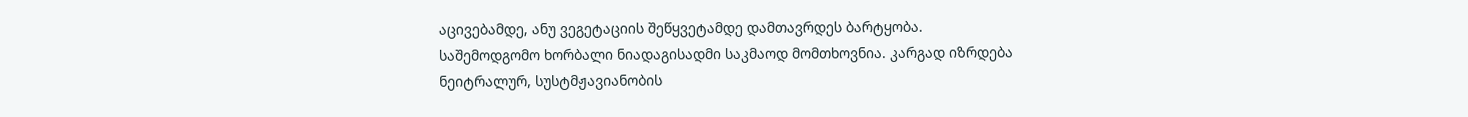აცივებამდე, ანუ ვეგეტაციის შეწყვეტამდე დამთავრდეს ბარტყობა.
საშემოდგომო ხორბალი ნიადაგისადმი საკმაოდ მომთხოვნია. კარგად იზრდება ნეიტრალურ, სუსტმჟავიანობის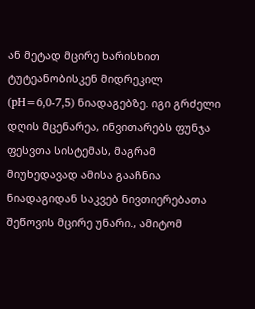ან მეტად მცირე ხარისხით ტუტეანობისკენ მიდრეკილ (pH=6,0-7,5) ნიადაგებზე. იგი გრძელი დღის მცენარეა, ინვითარებს ფუნჯა ფესვთა სისტემას, მაგრამ მიუხედავად ამისა გააჩნია ნიადაგიდან საკვებ ნივთიერებათა შეწოვის მცირე უნარი., ამიტომ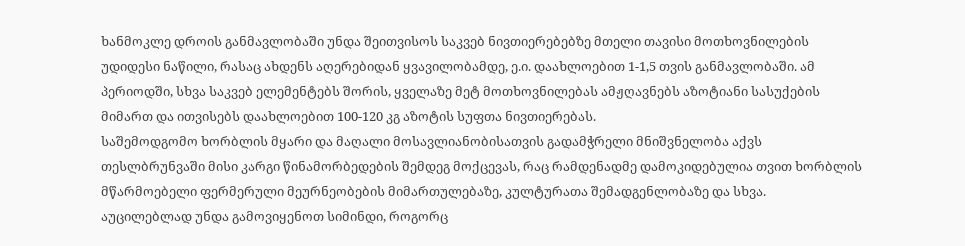ხანმოკლე დროის განმავლობაში უნდა შეითვისოს საკვებ ნივთიერებებზე მთელი თავისი მოთხოვნილების უდიდესი ნაწილი, რასაც ახდენს აღერებიდან ყვავილობამდე, ე.ი. დაახლოებით 1-1,5 თვის განმავლობაში. ამ პერიოდში, სხვა საკვებ ელემენტებს შორის, ყველაზე მეტ მოთხოვნილებას ამჟღავნებს აზოტიანი სასუქების მიმართ და ითვისებს დაახლოებით 100-120 კგ აზოტის სუფთა ნივთიერებას.
საშემოდგომო ხორბლის მყარი და მაღალი მოსავლიანობისათვის გადამჭრელი მნიშვნელობა აქვს თესლბრუნვაში მისი კარგი წინამორბედების შემდეგ მოქცევას, რაც რამდენადმე დამოკიდებულია თვით ხორბლის მწარმოებელი ფერმერული მეურნეობების მიმართულებაზე, კულტურათა შემადგენლობაზე და სხვა.
აუცილებლად უნდა გამოვიყენოთ სიმინდი, როგორც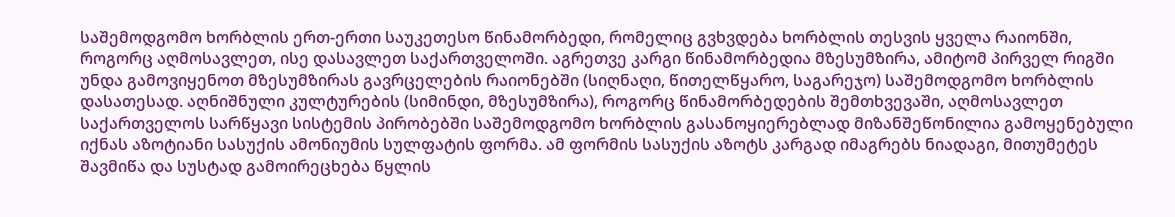საშემოდგომო ხორბლის ერთ-ერთი საუკეთესო წინამორბედი, რომელიც გვხვდება ხორბლის თესვის ყველა რაიონში, როგორც აღმოსავლეთ, ისე დასავლეთ საქართველოში. აგრეთვე კარგი წინამორბედია მზესუმზირა, ამიტომ პირველ რიგში უნდა გამოვიყენოთ მზესუმზირას გავრცელების რაიონებში (სიღნაღი, წითელწყარო, საგარეჯო) საშემოდგომო ხორბლის დასათესად. აღნიშნული კულტურების (სიმინდი, მზესუმზირა), როგორც წინამორბედების შემთხვევაში, აღმოსავლეთ საქართველოს სარწყავი სისტემის პირობებში საშემოდგომო ხორბლის გასანოყიერებლად მიზანშეწონილია გამოყენებული იქნას აზოტიანი სასუქის ამონიუმის სულფატის ფორმა. ამ ფორმის სასუქის აზოტს კარგად იმაგრებს ნიადაგი, მითუმეტეს შავმიწა და სუსტად გამოირეცხება წყლის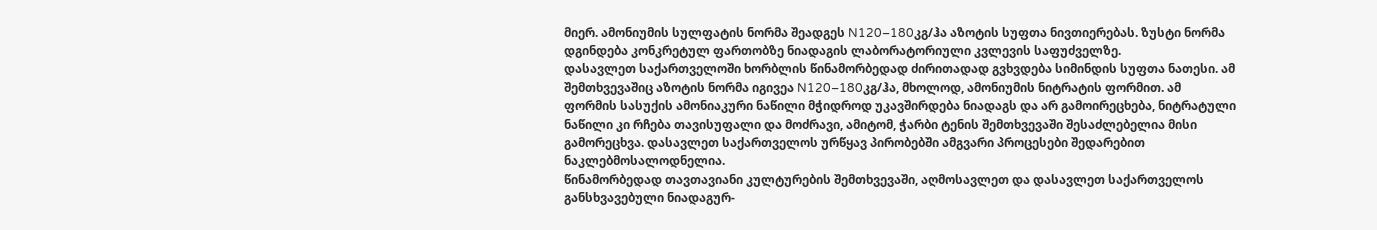მიერ. ამონიუმის სულფატის ნორმა შეადგეს N120–180კგ/ჰა აზოტის სუფთა ნივთიერებას. ზუსტი ნორმა დგინდება კონკრეტულ ფართობზე ნიადაგის ლაბორატორიული კვლევის საფუძველზე.
დასავლეთ საქართველოში ხორბლის წინამორბედად ძირითადად გვხვდება სიმინდის სუფთა ნათესი. ამ შემთხვევაშიც აზოტის ნორმა იგივეა N120–180კგ/ჰა, მხოლოდ, ამონიუმის ნიტრატის ფორმით. ამ ფორმის სასუქის ამონიაკური ნაწილი მჭიდროდ უკავშირდება ნიადაგს და არ გამოირეცხება, ნიტრატული ნაწილი კი რჩება თავისუფალი და მოძრავი, ამიტომ, ჭარბი ტენის შემთხვევაში შესაძლებელია მისი გამორეცხვა. დასავლეთ საქართველოს ურწყავ პირობებში ამგვარი პროცესები შედარებით ნაკლებმოსალოდნელია.
წინამორბედად თავთავიანი კულტურების შემთხვევაში, აღმოსავლეთ და დასავლეთ საქართველოს განსხვავებული ნიადაგურ-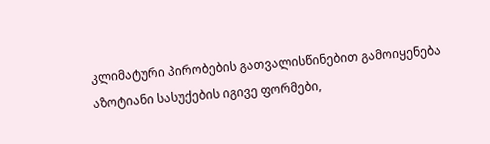კლიმატური პირობების გათვალისწინებით გამოიყენება აზოტიანი სასუქების იგივე ფორმები,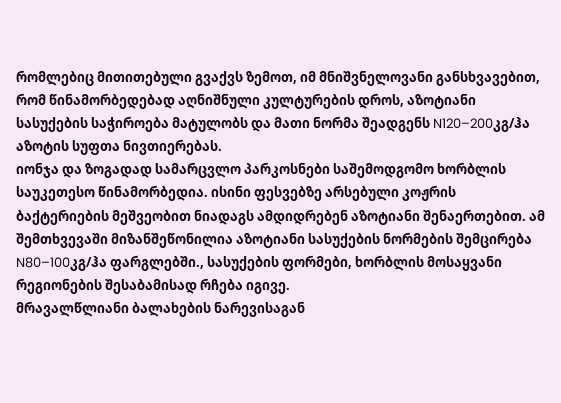რომლებიც მითითებული გვაქვს ზემოთ, იმ მნიშვნელოვანი განსხვავებით, რომ წინამორბედებად აღნიშნული კულტურების დროს, აზოტიანი სასუქების საჭიროება მატულობს და მათი ნორმა შეადგენს N120–200კგ/ჰა აზოტის სუფთა ნივთიერებას.
იონჯა და ზოგადად სამარცვლო პარკოსნები საშემოდგომო ხორბლის საუკეთესო წინამორბედია. ისინი ფესვებზე არსებული კოჟრის ბაქტერიების მეშვეობით ნიადაგს ამდიდრებენ აზოტიანი შენაერთებით. ამ შემთხვევაში მიზანშეწონილია აზოტიანი სასუქების ნორმების შემცირება N80–100კგ/ჰა ფარგლებში., სასუქების ფორმები, ხორბლის მოსაყვანი რეგიონების შესაბამისად რჩება იგივე.
მრავალწლიანი ბალახების ნარევისაგან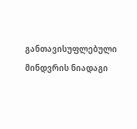განთავისუფლებული მინდვრის ნიადაგი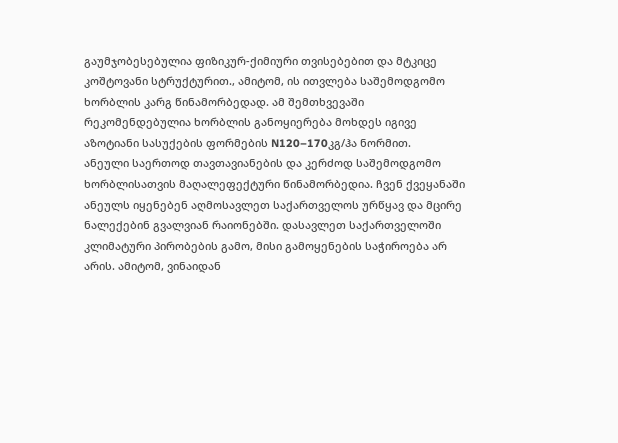გაუმჯობესებულია ფიზიკურ-ქიმიური თვისებებით და მტკიცე კოშტოვანი სტრუქტურით., ამიტომ, ის ითვლება საშემოდგომო ხორბლის კარგ წინამორბედად. ამ შემთხვევაში რეკომენდებულია ხორბლის განოყიერება მოხდეს იგივე აზოტიანი სასუქების ფორმების N120–170კგ/ჰა ნორმით.
ანეული საერთოდ თავთავიანების და კერძოდ საშემოდგომო ხორბლისათვის მაღალეფექტური წინამორბედია. ჩვენ ქვეყანაში ანეულს იყენებენ აღმოსავლეთ საქართველოს ურწყავ და მცირე ნალექებინ გვალვიან რაიონებში. დასავლეთ საქართველოში კლიმატური პირობების გამო, მისი გამოყენების საჭიროება არ არის. ამიტომ, ვინაიდან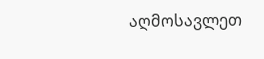აღმოსავლეთ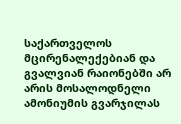საქართველოს მცირენალექებიან და გვალვიან რაიონებში არ არის მოსალოდნელი ამონიუმის გვარჯილას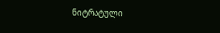ნიტრატული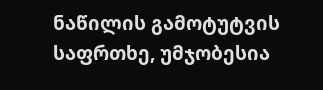ნაწილის გამოტუტვის საფრთხე, უმჯობესია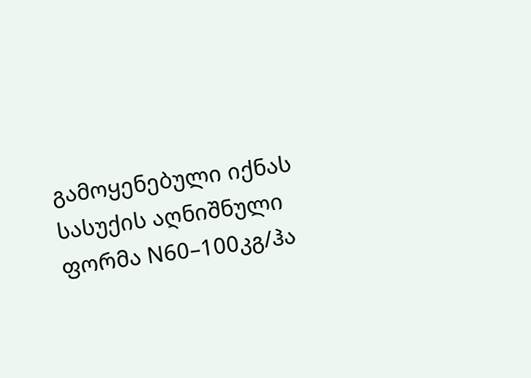გამოყენებული იქნას სასუქის აღნიშნული ფორმა N60–100კგ/ჰა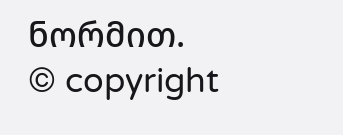ნორმით.
© copyright